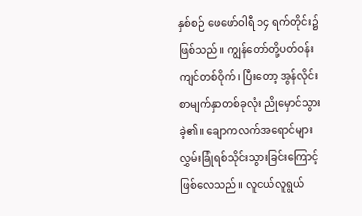နှစ်စဉ် ဖေဖော်ဝါရီ ၁၄ ရက်တိုင်း၌ ဖြစ်သည်။ ကျွန်တော်တို့ပတ်ဝန်းကျင်တစ်ဝိုက်၊ ပြီးတော့ အွန်လိုင်းစာမျက်နှာတစ်ခုလုံး ညိုမှောင်သွားခဲ့၏။ ချောကလက်အရောင်များ လွှမ်းခြုံရစ်သိုင်းသွားခြင်းကြောင့် ဖြစ်လေသည်။ လူငယ်လူရွယ်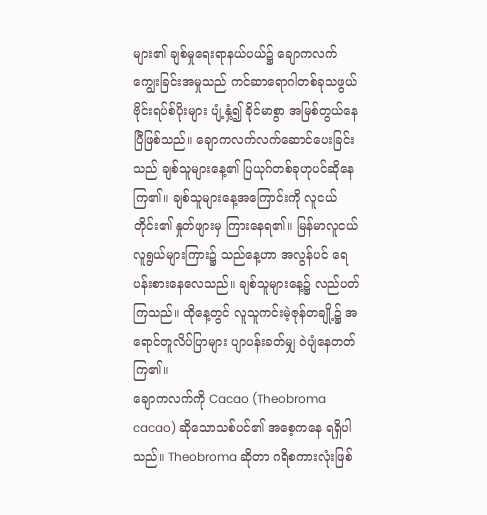များ၏ ချစ်မှုရေးရာနယ်ပယ်၌ ချောကလက်ကျွေးခြင်းအမှုသည် ကင်ဆာရောဂါတစ်ခုသဖွယ် ဗိုင်းရပ်စ်ပိုးများ ပျံ့နှံ့၍ ခိုင်မာစွာ အမြစ်တွယ်နေပြီဖြစ်သည်။ ချောကလက်လက်ဆောင်ပေးခြင်းသည် ချစ်သူများနေ့၏ ပြယုဂ်တစ်ခုဟုပင်ဆိုနေကြ၏။ ချစ်သူများနေ့အကြောင်းကို လူငယ်တိုင်း၏ နှုတ်ဖျားမှ ကြားနေရ၏။ မြန်မာလူငယ်လူရွယ်များကြား၌ သည်နေ့ဟာ အလွန်ပင် ရေပန်းစားနေလေသည်။ ချစ်သူများနေ့၌ လည်ပတ်ကြသည်။ ထိုနေ့တွင် လူသူကင်းမဲ့ဇုန်တချို့၌ အရောင်တူလိပ်ပြာများ ပျာပန်းခတ်မျှ ဝဲပျံနေတတ်ကြ၏။
ချောကလက်ကို Cacao (Theobroma cacao) ဆိုသောသစ်ပင်၏ အစေ့ကနေ ရရှိပါသည်။ Theobroma ဆိုတာ ဂရိစကားလုံးဖြစ်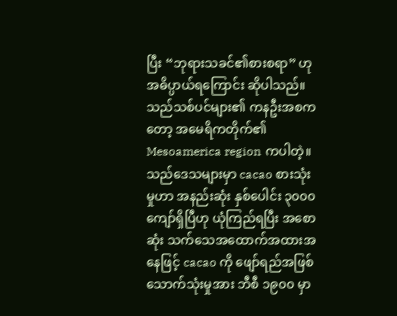ပြီး “ဘုရားသခင်၏စားစရာ” ဟု အဓိပ္ပာယ်ရကြောင်း ဆိုပါသည်။ သည်သစ်ပင်များ၏ ကနဦးအစကတော့ အမေရိကတိုက်၏ Mesoamerica region ကပါတဲ့။ သည်ဒေသများမှာ cacao စားသုံးမှုဟာ အနည်းဆုံး နှစ်ပေါင်း ၃၀၀၀ ကျော်ရှိပြီဟု ယုံကြည်ရပြီး အစောဆုံး သက်သေအထောက်အထားအနေဖြင့် cacao ကို ဖျော်ရည်အဖြစ် သောက်သုံးမှုအား ဘီစီ ၁၉၀၀ မှာ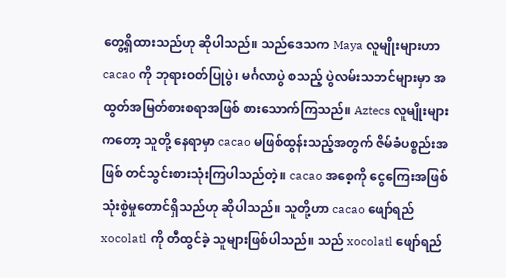တွေ့ရှိထားသည်ဟု ဆိုပါသည်။ သည်ဒေသက Maya လူမျိုးများဟာ cacao ကို ဘုရားဝတ်ပြုပွဲ၊ မင်္ဂလာပွဲ စသည့် ပွဲလမ်းသဘင်များမှာ အထွတ်အမြတ်စားစရာအဖြစ် စားသောက်ကြသည်။ Aztecs လူမျိုးများကတော့ သူတို့ နေရာမှာ cacao မဖြစ်ထွန်းသည့်အတွက် ဇိမ်ခံပစ္စည်းအဖြစ် တင်သွင်းစားသုံးကြပါသည်တဲ့။ cacao အစေ့ကို ငွေကြေးအဖြစ် သုံးစွဲမှုတောင်ရှိသည်ဟု ဆိုပါသည်။ သူတို့ဟာ cacao ဖျော်ရည် xocolatl ကို တီထွင်ခဲ့ သူများဖြစ်ပါသည်။ သည် xocolatl ဖျော်ရည်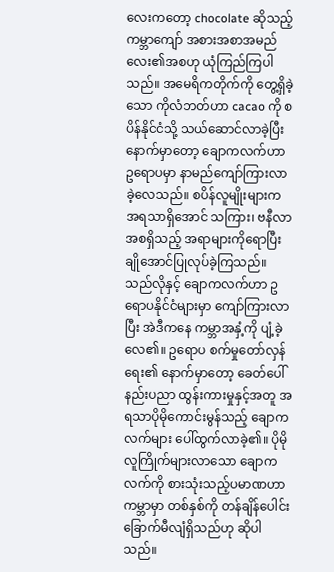လေးကတော့ chocolate ဆိုသည့် ကမ္ဘာကျော် အစားအစာအမည်လေး၏အစဟု ယုံကြည်ကြပါသည်။ အမေရိကတိုက်ကို တွေ့ရှိခဲ့သော ကိုလံဘတ်ဟာ cacao ကို စပိန်နိုင်ငံသို့ သယ်ဆောင်လာခဲ့ပြီးနောက်မှာတော့ ချောကလက်ဟာ ဥရောပမှာ နာမည်ကျော်ကြားလာခဲ့လေသည်။ စပိန်လူမျိုးများက အရသာရှိအောင် သကြား၊ ဗနီလာ အစရှိသည့် အရာများကိုရောပြီး ချိုအောင်ပြုလုပ်ခဲ့ကြသည်။ သည်လိုနှင့် ချောကလက်ဟာ ဥရောပနိုင်ငံများမှာ ကျော်ကြားလာပြီး အဲဒီကနေ ကမ္ဘာအနှံ့ကို ပျံ့ခဲ့လေ၏။ ဥရောပ စက်မှုတော်လှန်ရေး၏ နောက်မှာတော့ ခေတ်ပေါ်နည်းပညာ ထွန်းကားမှုနှင့်အတူ အရသာပိုမိုကောင်းမွန်သည့် ချောကလက်များ ပေါ်ထွက်လာခဲ့၏။ ပိုမိုလူကြိုက်များလာသော ချောကလက်ကို စားသုံးသည့်ပမာဏဟာ ကမ္ဘာမှာ တစ်နှစ်ကို တန်ချိန်ပေါင်း ခြောက်မီလျံရှိသည်ဟု ဆိုပါသည်။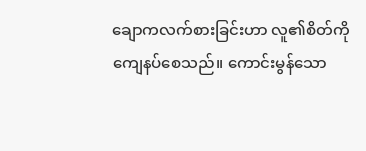ချောကလက်စားခြင်းဟာ လူ၏စိတ်ကို ကျေနပ်စေသည်။ ကောင်းမွန်သော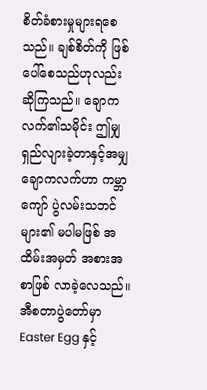စိတ်ခံစားမှုများရစေသည်။ ချစ်စိတ်ကို ဖြစ်ပေါ်စေသည်ဟုလည်း ဆိုကြသည်။ ချောကလက်၏သမိုင်း ဤမျှရှည်လျားခဲ့တာနှင့်အမျှ ချောကလက်ဟာ ကမ္ဘာကျော် ပွဲလမ်းသဘင်များ၏ မပါမဖြစ် အထိမ်းအမှတ် အစားအစာဖြစ် လာခဲ့လေသည်။ အီစတာပွဲတော်မှာ Easter Egg နှင့်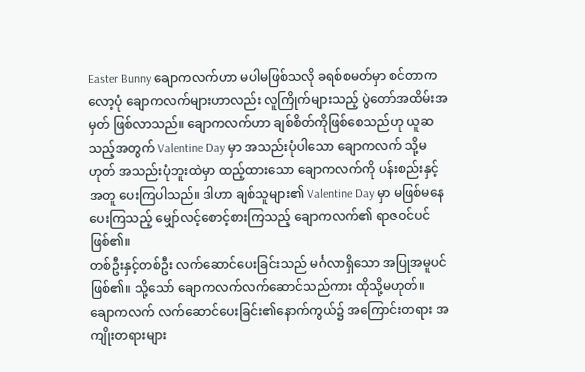Easter Bunny ချောကလက်ဟာ မပါမဖြစ်သလို ခရစ်စမတ်မှာ စင်တာကလော့ပုံ ချောကလက်များဟာလည်း လူကြိုက်များသည့် ပွဲတော်အထိမ်းအမှတ် ဖြစ်လာသည်။ ချောကလက်ဟာ ချစ်စိတ်ကိုဖြစ်စေသည်ဟု ယူဆသည့်အတွက် Valentine Day မှာ အသည်းပုံပါသော ချောကလက် သို့မဟုတ် အသည်းပုံဘူးထဲမှာ ထည့်ထားသော ချောကလက်ကို ပန်းစည်းနှင့်အတူ ပေးကြပါသည်။ ဒါဟာ ချစ်သူများ၏ Valentine Day မှာ မဖြစ်မနေပေးကြသည့် မျှော်လင့်စောင့်စားကြသည့် ချောကလက်၏ ရာဇဝင်ပင်ဖြစ်၏။
တစ်ဦးနှင့်တစ်ဦး လက်ဆောင်ပေးခြင်းသည် မင်္ဂလာရှိသော အပြုအမူပင်ဖြစ်၏။ သို့သော် ချောကလက်လက်ဆောင်သည်ကား ထိုသို့မဟုတ်။ ချောကလက် လက်ဆောင်ပေးခြင်း၏နောက်ကွယ်၌ အကြောင်းတရား အကျိုးတရားများ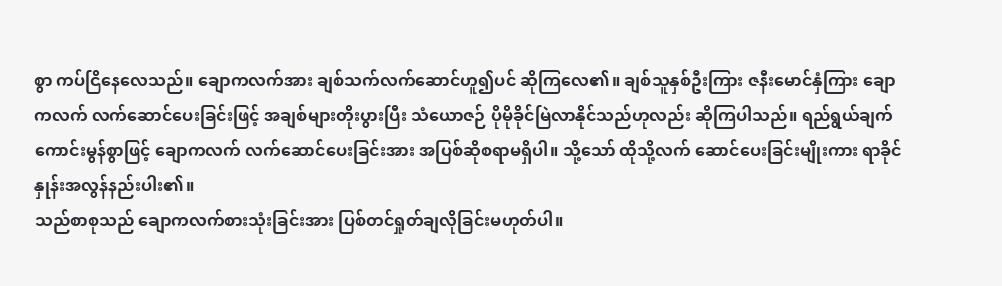စွာ ကပ်ငြိနေလေသည်။ ချောကလက်အား ချစ်သက်လက်ဆောင်ဟူ၍ပင် ဆိုကြလေ၏။ ချစ်သူနှစ်ဦးကြား ဇနီးမောင်နှံကြား ချောကလက် လက်ဆောင်ပေးခြင်းဖြင့် အချစ်များတိုးပွားပြီး သံယောဇဉ် ပိုမိုခိုင်မြဲလာနိုင်သည်ဟုလည်း ဆိုကြပါသည်။ ရည်ရွယ်ချက် ကောင်းမွန်စွာဖြင့် ချောကလက် လက်ဆောင်ပေးခြင်းအား အပြစ်ဆိုစရာမရှိပါ။ သို့သော် ထိုသို့လက် ဆောင်ပေးခြင်းမျိုးကား ရာခိုင်နှုန်းအလွန်နည်းပါး၏။
သည်စာစုသည် ချောကလက်စားသုံးခြင်းအား ပြစ်တင်ရှုတ်ချလိုခြင်းမဟုတ်ပါ။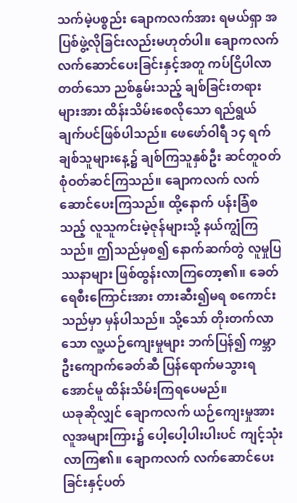သက်မဲ့ပစ္စည်း ချောကလက်အား ရမယ်ရှာ အပြစ်ဖွဲ့လိုခြင်းလည်းမဟုတ်ပါ။ ချောကလက် လက်ဆောင်ပေးခြင်းနှင့်အတူ ကပ်ငြိပါလာတတ်သော ညစ်နွမ်းသည့် ချစ်ခြင်းတရားများအား ထိန်းသိမ်းစေလိုသော ရည်ရွယ်ချက်ပင်ဖြစ်ပါသည်။ ဖေဖော်ဝါရီ ၁၄ ရက် ချစ်သူများနေ့၌ ချစ်ကြသူနှစ်ဦး ဆင်တူဝတ်စုံဝတ်ဆင်ကြသည်။ ချောကလက် လက်ဆောင်ပေးကြသည်။ ထို့နောက် ပန်းခြံစသည့် လူသူကင်းမဲ့ဇုန်များသို့ နယ်ကျွံကြသည်။ ဤသည်မှစ၍ နောက်ဆက်တွဲ လူမှုပြဿနာများ ဖြစ်ထွန်းလာကြတော့၏။ ခေတ်ရေစီးကြောင်းအား တားဆီး၍မရ စကောင်းသည်မှာ မှန်ပါသည်။ သို့သော် တိုးတက်လာသော လူ့ယဉ်ကျေးမှုများ ဘက်ပြန်၍ ကမ္ဘာဦးကျောက်ခေတ်ဆီ ပြန်ရောက်မသွားရအောင်မူ ထိန်းသိမ်းကြရပေမည်။
ယခုဆိုလျှင် ချောကလက် ယဉ်ကျေးမှုအား လူအများကြား၌ ပေါ့ပေါ့ပါးပါးပင် ကျင့်သုံးလာကြ၏။ ချောကလက် လက်ဆောင်ပေးခြင်းနှင့်ပတ်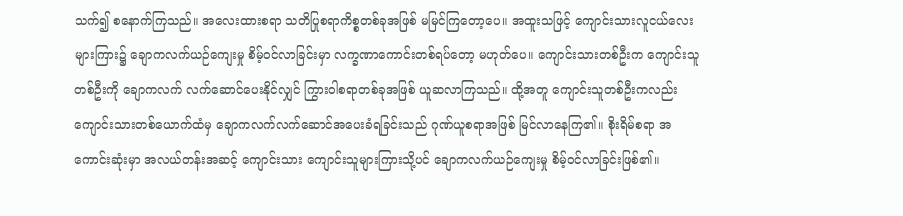သက်၍ စနောက်ကြသည်။ အလေးထားစရာ သတိပြုစရာကိစ္စတစ်ခုအဖြစ် မမြင်ကြတော့ပေ။ အထူးသဖြင့် ကျောင်းသားလူငယ်လေးများကြား၌ ချောကလက်ယဉ်ကျေးမှု စိမ့်ဝင်လာခြင်းမှာ လက္ခဏာကောင်းတစ်ရပ်တော့ မဟုတ်ပေ။ ကျောင်းသားတစ်ဦးက ကျောင်းသူတစ်ဦးကို ချောကလက် လက်ဆောင်ပေးနိုင်လျှင် ကြွားဝါစရာတစ်ခုအဖြစ် ယူဆလာကြသည်။ ထို့အတူ ကျောင်းသူတစ်ဦးကလည်း ကျောင်းသားတစ်ယောက်ထံမှ ချောကလက်လက်ဆောင်အပေးခံရခြင်းသည် ဂုဏ်ယူစရာအဖြစ် မြင်လာနေကြ၏။ စိုးရိမ်စရာ အကောင်းဆုံးမှာ အလယ်တန်းအဆင့် ကျောင်းသား ကျောင်းသူများကြားသို့ပင် ချောကလက်ယဉ်ကျေးမှု စိမ့်ဝင်လာခြင်းဖြစ်၏။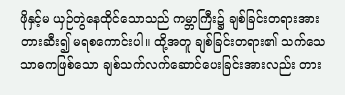ဖိုနှင့်မ ယှဉ်တွဲနေထိုင်သောသည် ကမ္ဘာကြီး၌ ချစ်ခြင်းတရားအား တားဆီး၍ မရစကောင်းပါ။ ထို့အတူ ချစ်ခြင်းတရား၏ သက်သေသာဓကဖြစ်သော ချစ်သက်လက်ဆောင်ပေးခြင်းအားလည်း တား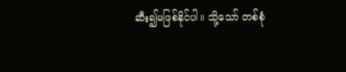ဆီး၍မဖြစ်နိုင်ပါ။ သို့သော် တစ်စုံ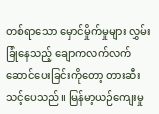တစ်ရာသော မှောင်မှိုက်မှုများ လွှမ်းခြုံနေသည့် ချောကလက်လက်ဆောင်ပေးခြင်းကိုတော့ တားဆီးသင့်ပေသည်။ မြန်မာ့ယဉ်ကျေးမှု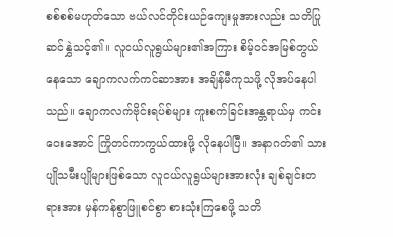စစ်စစ်မဟုတ်သော ဗယ်လင်တိုင်းယဉ်ကျေးမှုအားလည်း သတိပြုဆင်နွှဲသင့်၏။ လူငယ်လူရွယ်များ၏အကြား စိမ့်ဝင်အမြစ်တွယ်နေသော ချောကလက်ကင်ဆာအား အချိန်မီကုသဖို့ လိုအပ်နေပါသည်။ ချောကလက်ဗိုင်းရပ်စ်များ ကူးစက်ခြင်းအန္တရာယ်မှ ကင်းဝေးအောင် ကြိုတင်ကာကွယ်ထားဖို့ လိုနေပါပြီ။ အနာဂတ်၏ သားပျိုသမီးပျိုများဖြစ်သော လူငယ်လူရွယ်များအားလုံး ချစ်ချင်းတရားအား မှန်ကန်စွာဖြူစင်စွာ စားသုံးကြစေဖို့ သတိ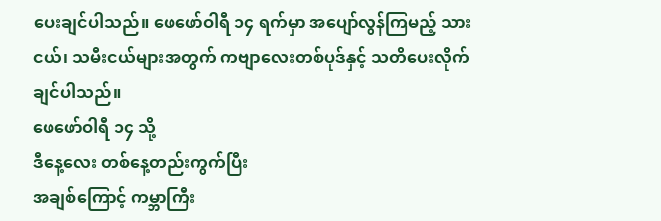ပေးချင်ပါသည်။ ဖေဖော်ဝါရီ ၁၄ ရက်မှာ အပျော်လွန်ကြမည့် သားငယ်၊ သမီးငယ်များအတွက် ကဗျာလေးတစ်ပုဒ်နှင့် သတိပေးလိုက်ချင်ပါသည်။
ဖေဖော်ဝါရီ ၁၄ သို့
ဒီနေ့လေး တစ်နေ့တည်းကွက်ပြီး
အချစ်ကြောင့် ကမ္ဘာကြီး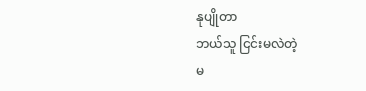နုပျိုတာ
ဘယ်သူ ငြင်းမလဲတဲ့
မ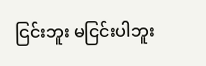ငြင်းဘူး မငြင်းပါဘူး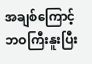အချစ်ကြောင့် ဘဝကြီးနူးပြီး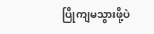ပြိုကျမသွားဖို့ပဲ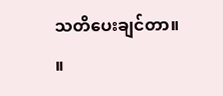သတိပေးချင်တာ။ ။